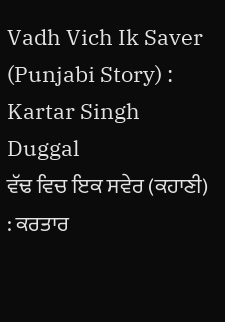Vadh Vich Ik Saver (Punjabi Story) : Kartar Singh Duggal
ਵੱਢ ਵਿਚ ਇਕ ਸਵੇਰ (ਕਹਾਣੀ) : ਕਰਤਾਰ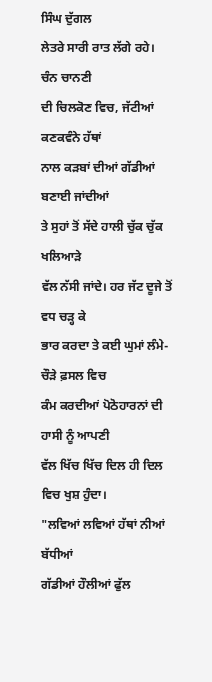ਸਿੰਘ ਦੁੱਗਲ
ਲੇਤਰੇ ਸਾਰੀ ਰਾਤ ਲੱਗੇ ਰਹੇ। ਚੰਨ ਚਾਨਣੀ
ਦੀ ਚਿਲਕੋਣ ਵਿਚ, ਜੱਟੀਆਂ ਕਣਕਵੰਨੇ ਹੱਥਾਂ
ਨਾਲ ਕੜਬਾਂ ਦੀਆਂ ਗੱਡੀਆਂ ਬਣਾਈ ਜਾਂਦੀਆਂ
ਤੇ ਸੁਹਾਂ ਤੋਂ ਸੱਦੇ ਹਾਲੀ ਚੁੱਕ ਚੁੱਕ ਖਲਿਆੜੇ
ਵੱਲ ਨੱਸੀ ਜਾਂਦੇ। ਹਰ ਜੱਟ ਦੂਜੇ ਤੋਂ ਵਧ ਚੜ੍ਹ ਕੇ
ਭਾਰ ਕਰਦਾ ਤੇ ਕਈ ਘੁਮਾਂ ਲੰਮੇ-ਚੌੜੇ ਫ਼ਸਲ ਵਿਚ
ਕੰਮ ਕਰਦੀਆਂ ਪੋਠੋਹਾਰਨਾਂ ਦੀ ਹਾਸੀ ਨੂੰ ਆਪਣੀ
ਵੱਲ ਖਿੱਚ ਖਿੱਚ ਦਿਲ ਹੀ ਦਿਲ ਵਿਚ ਖੁਸ਼ ਹੁੰਦਾ।
"ਲਵਿਆਂ ਲਵਿਆਂ ਹੱਥਾਂ ਨੀਆਂ ਬੱਧੀਆਂ
ਗੱਡੀਆਂ ਹੌਲੀਆਂ ਫੁੱਲ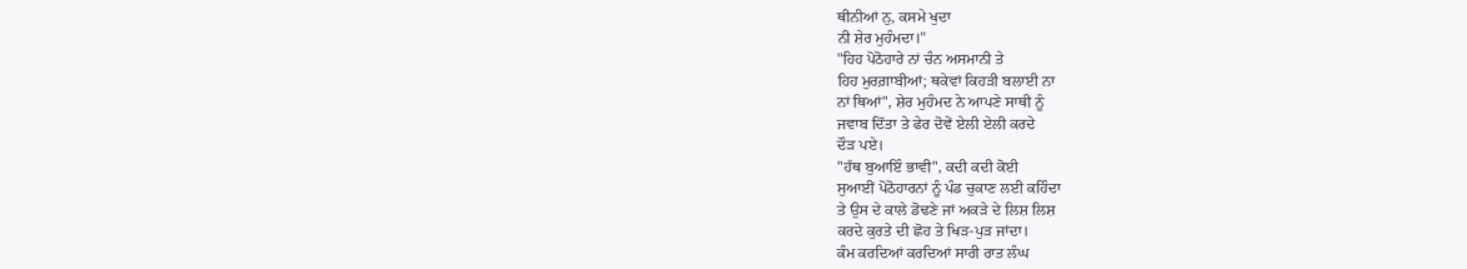ਥੀਨੀਆਂ ਨੁ, ਕਸਮੇ ਖੁਦਾ
ਨੀ ਸ਼ੇਰ ਮੁਹੰਮਦਾ।"
"ਹਿਹ ਪੋਠੋਹਾਰੇ ਨਾਂ ਚੰਨ ਅਸਮਾਨੀ ਤੇ
ਹਿਹ ਮੁਰਗ਼ਾਬੀਆਂ; ਥਕੇਵਾਂ ਕਿਹੜੀ ਬਲਾਈ ਨਾ
ਨਾਂ ਥਿਆਂ", ਸ਼ੇਰ ਮੁਹੰਮਦ ਨੇ ਆਪਣੇ ਸਾਥੀ ਨੂੰ
ਜਵਾਬ ਦਿੱਤਾ ਤੇ ਫੇਰ ਦੋਵੇਂ ਏਲੀ ਏਲੀ ਕਰਦੇ
ਦੌੜ ਪਏ।
"ਹੱਥ ਬੁਆਇੰ ਭਾਵੀ", ਕਦੀ ਕਦੀ ਕੋਈ
ਸੁਆਈਂ ਪੋਠੋਹਾਰਨਾਂ ਨੂੰ ਪੰਡ ਚੁਕਾਣ ਲਈ ਕਹਿੰਦਾ
ਤੇ ਉਸ ਦੇ ਕਾਲੇ ਡੋਢਣੇ ਜਾਂ ਅਕੜੇ ਦੇ ਲਿਸ਼ ਲਿਸ਼
ਕਰਦੇ ਕੁਰਤੇ ਦੀ ਛੋਹ ਤੇ ਖਿੜ-ਪੁੜ ਜਾਂਦਾ।
ਕੰਮ ਕਰਦਿਆਂ ਕਰਦਿਆਂ ਸਾਰੀ ਰਾਤ ਲੰਘ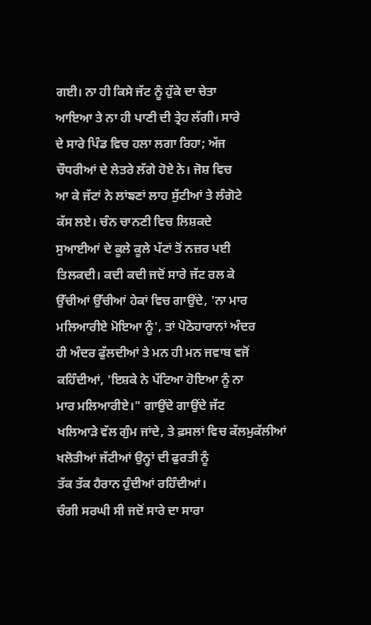ਗਈ। ਨਾ ਹੀ ਕਿਸੇ ਜੱਟ ਨੂੰ ਹੁੱਕੇ ਦਾ ਚੇਤਾ
ਆਇਆ ਤੇ ਨਾ ਹੀ ਪਾਣੀ ਦੀ ਤ੍ਰੇਹ ਲੱਗੀ। ਸਾਰੇ
ਦੇ ਸਾਰੇ ਪਿੰਡ ਵਿਚ ਹਲਾ ਲਗਾ ਰਿਹਾ; ਅੱਜ
ਚੌਧਰੀਆਂ ਦੇ ਲੇਤਰੇ ਲੱਗੇ ਹੋਏ ਨੇ। ਜੋਸ਼ ਵਿਚ
ਆ ਕੇ ਜੱਟਾਂ ਨੇ ਲਾਂਙਣਾਂ ਲਾਹ ਸੁੱਟੀਆਂ ਤੇ ਲੰਗੋਟੇ
ਕੱਸ ਲਏ। ਚੰਨ ਚਾਨਣੀ ਵਿਚ ਲਿਸ਼ਕਦੇ
ਸੁਆਈਆਂ ਦੇ ਕੂਲੇ ਕੂਲੇ ਪੱਟਾਂ ਤੋਂ ਨਜ਼ਰ ਪਈ
ਤਿਲਕਦੀ। ਕਦੀ ਕਦੀ ਜਦੋਂ ਸਾਰੇ ਜੱਟ ਰਲ ਕੇ
ਉੱਚੀਆਂ ਉੱਚੀਆਂ ਹੇਕਾਂ ਵਿਚ ਗਾਉਂਦੇ, 'ਨਾ ਮਾਰ
ਮਲਿਆਰੀਏ ਮੋਇਆ ਨੂੰ', ਤਾਂ ਪੋਠੋਹਾਰਾਨਾਂ ਅੰਦਰ
ਹੀ ਅੰਦਰ ਫੁੱਲਦੀਆਂ ਤੇ ਮਨ ਹੀ ਮਨ ਜਵਾਬ ਵਜੋਂ
ਕਹਿੰਦੀਆਂ, 'ਇਸ਼ਕੇ ਨੇ ਪੱਟਿਆ ਹੋਇਆ ਨੂੰ ਨਾ
ਮਾਰ ਮਲਿਆਰੀਏ।" ਗਾਉਂਦੇ ਗਾਉਂਦੇ ਜੱਟ
ਖਲਿਆੜੇ ਵੱਲ ਗੁੰਮ ਜਾਂਦੇ, ਤੇ ਫ਼ਸਲਾਂ ਵਿਚ ਕੱਲਮੁਕੱਲੀਆਂ
ਖਲੋਤੀਆਂ ਜੱਟੀਆਂ ਉਨ੍ਹਾਂ ਦੀ ਫੁਰਤੀ ਨੂੰ
ਤੱਕ ਤੱਕ ਹੈਰਾਨ ਹੁੰਦੀਆਂ ਰਹਿੰਦੀਆਂ।
ਚੰਗੀ ਸਰਘੀ ਸੀ ਜਦੋਂ ਸਾਰੇ ਦਾ ਸਾਰਾ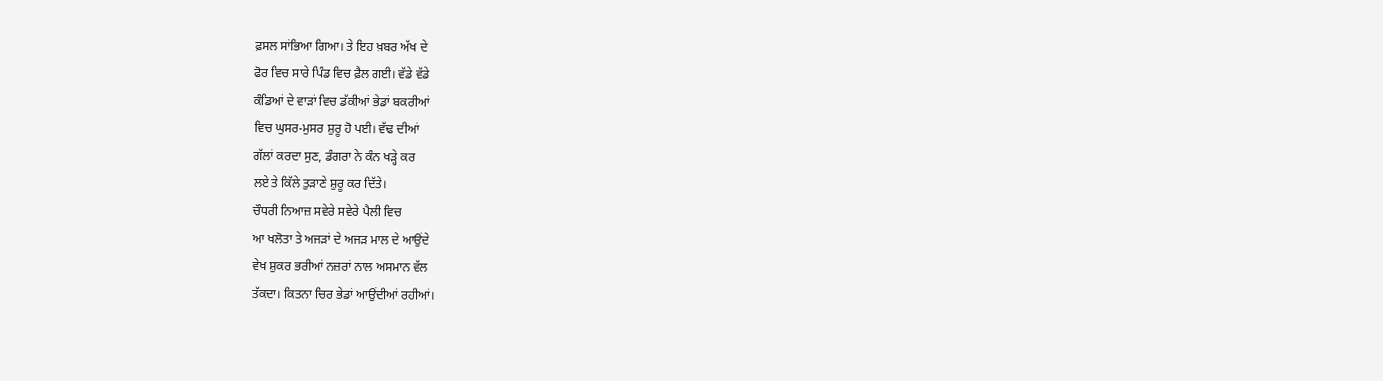ਫ਼ਸਲ ਸਾਂਭਿਆ ਗਿਆ। ਤੇ ਇਹ ਖ਼ਬਰ ਅੱਖ ਦੇ
ਫੋਰ ਵਿਚ ਸਾਰੇ ਪਿੰਡ ਵਿਚ ਫ਼ੈਲ ਗਈ। ਵੱਡੇ ਵੱਡੇ
ਕੰਡਿਆਂ ਦੇ ਵਾੜਾਂ ਵਿਚ ਡੱਕੀਆਂ ਭੇਡਾਂ ਬਕਰੀਆਂ
ਵਿਚ ਘੁਸਰ-ਮੁਸਰ ਸ਼ੁਰੂ ਹੋ ਪਈ। ਵੱਢ ਦੀਆਂ
ਗੱਲਾਂ ਕਰਦਾ ਸੁਣ, ਡੰਗਰਾ ਨੇ ਕੰਨ ਖੜ੍ਹੇ ਕਰ
ਲਏ ਤੇ ਕਿੱਲੇ ਤੁੜਾਣੇ ਸ਼ੁਰੂ ਕਰ ਦਿੱਤੇ।
ਚੌਧਰੀ ਨਿਆਜ਼ ਸਵੇਰੇ ਸਵੇਰੇ ਪੈਲੀ ਵਿਚ
ਆ ਖਲੋਤਾ ਤੇ ਅਜੜਾਂ ਦੇ ਅਜੜ ਮਾਲ ਦੇ ਆਉਂਦੇ
ਵੇਖ ਸ਼ੁਕਰ ਭਰੀਆਂ ਨਜ਼ਰਾਂ ਨਾਲ ਅਸਮਾਨ ਵੱਲ
ਤੱਕਦਾ। ਕਿਤਨਾ ਚਿਰ ਭੇਡਾਂ ਆਉਂਦੀਆਂ ਰਹੀਆਂ।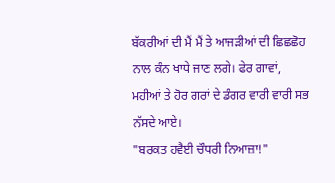ਬੱਕਰੀਆਂ ਦੀ ਮੈਂ ਮੈਂ ਤੇ ਆਜੜੀਆਂ ਦੀ ਛਿਛਛੋਹ
ਨਾਲ ਕੰਨ ਖਾਧੇ ਜਾਣ ਲਗੇ। ਫੇਰ ਗਾਵਾਂ,
ਮਹੀਆਂ ਤੇ ਹੋਰ ਗਰਾਂ ਦੇ ਡੰਗਰ ਵਾਰੀ ਵਾਰੀ ਸਭ
ਨੱਸਦੇ ਆਏ।
"ਬਰਕਤ ਹਵੈਈ ਚੌਧਰੀ ਨਿਆਜ਼ਾ!"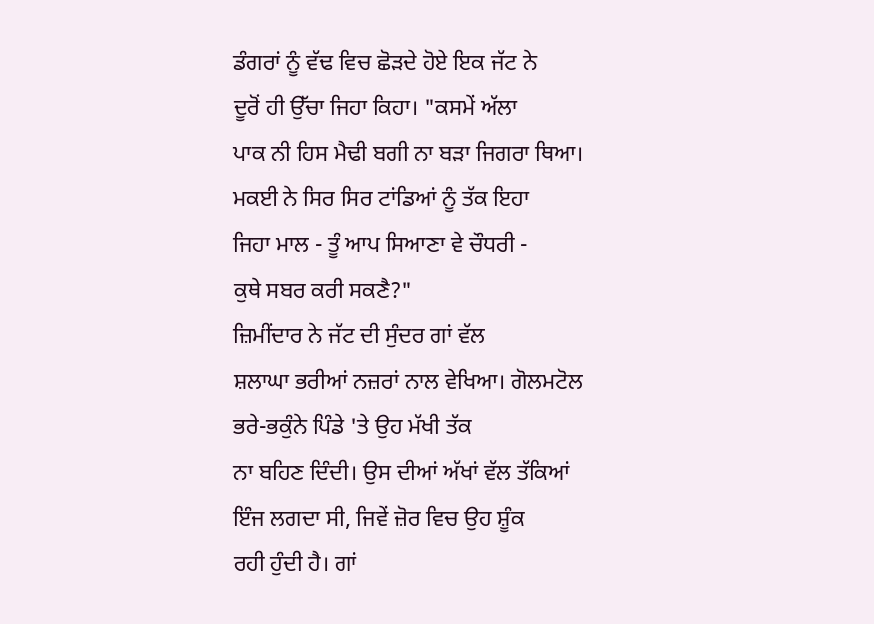ਡੰਗਰਾਂ ਨੂੰ ਵੱਢ ਵਿਚ ਛੋੜਦੇ ਹੋਏ ਇਕ ਜੱਟ ਨੇ
ਦੂਰੋਂ ਹੀ ਉੱਚਾ ਜਿਹਾ ਕਿਹਾ। "ਕਸਮੇਂ ਅੱਲਾ
ਪਾਕ ਨੀ ਹਿਸ ਮੈਢੀ ਬਗੀ ਨਾ ਬੜਾ ਜਿਗਰਾ ਥਿਆ।
ਮਕਈ ਨੇ ਸਿਰ ਸਿਰ ਟਾਂਡਿਆਂ ਨੂੰ ਤੱਕ ਇਹਾ
ਜਿਹਾ ਮਾਲ - ਤੂੰ ਆਪ ਸਿਆਣਾ ਵੇ ਚੌਧਰੀ -
ਕੁਥੇ ਸਬਰ ਕਰੀ ਸਕਣੈ?"
ਜ਼ਿਮੀਂਦਾਰ ਨੇ ਜੱਟ ਦੀ ਸੁੰਦਰ ਗਾਂ ਵੱਲ
ਸ਼ਲਾਘਾ ਭਰੀਆਂ ਨਜ਼ਰਾਂ ਨਾਲ ਵੇਖਿਆ। ਗੋਲਮਟੋਲ
ਭਰੇ-ਭਕੁੰਨੇ ਪਿੰਡੇ 'ਤੇ ਉਹ ਮੱਖੀ ਤੱਕ
ਨਾ ਬਹਿਣ ਦਿੰਦੀ। ਉਸ ਦੀਆਂ ਅੱਖਾਂ ਵੱਲ ਤੱਕਿਆਂ
ਇੰਜ ਲਗਦਾ ਸੀ, ਜਿਵੇਂ ਜ਼ੋਰ ਵਿਚ ਉਹ ਸ਼ੂੰਕ
ਰਹੀ ਹੁੰਦੀ ਹੈ। ਗਾਂ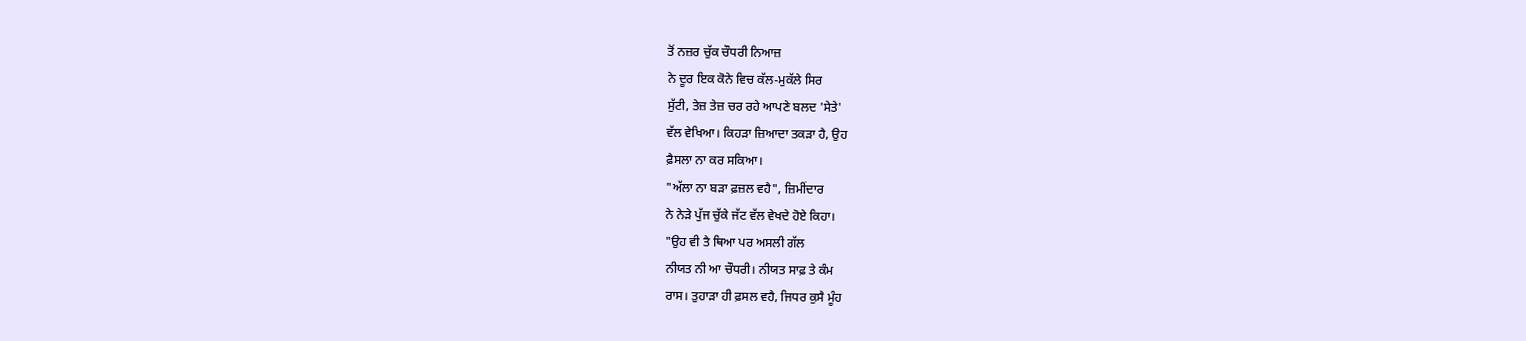ਤੋਂ ਨਜ਼ਰ ਚੁੱਕ ਚੌਧਰੀ ਨਿਆਜ਼
ਨੇ ਦੂਰ ਇਕ ਕੋਨੇ ਵਿਚ ਕੱਲ-ਮੁਕੱਲੇ ਸਿਰ
ਸੁੱਟੀ, ਤੇਜ਼ ਤੇਜ਼ ਚਰ ਰਹੇ ਆਪਣੇ ਬਲਦ 'ਸੇਤੇ'
ਵੱਲ ਵੇਖਿਆ। ਕਿਹੜਾ ਜ਼ਿਆਦਾ ਤਕੜਾ ਹੈ, ਉਹ
ਫ਼ੈਸਲਾ ਨਾ ਕਰ ਸਕਿਆ।
"ਅੱਲਾ ਨਾ ਬੜਾ ਫ਼ਜ਼ਲ ਵਹੈ", ਜ਼ਿਮੀਂਦਾਰ
ਨੇ ਨੇੜੇ ਪੁੱਜ ਚੁੱਕੇ ਜੱਟ ਵੱਲ ਵੇਖਦੇ ਹੋਏ ਕਿਹਾ।
"ਉਹ ਵੀ ਤੈ ਥਿਆ ਪਰ ਅਸਲੀ ਗੱਲ
ਨੀਯਤ ਨੀ ਆ ਚੌਧਰੀ। ਨੀਯਤ ਸਾਫ਼ ਤੇ ਕੰਮ
ਰਾਸ। ਤੁਹਾੜਾ ਹੀ ਫ਼ਸਲ ਵਹੈ, ਜਿਧਰ ਕੁਸੈ ਮੂੰਹ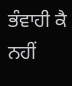ਭੰਵਾਹੀ ਕੈ ਨਹੀਂ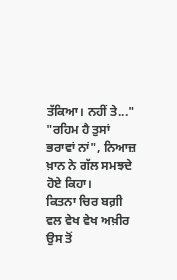ਤੱਕਿਆ। ਨਹੀਂ ਤੇ..."
"ਰਹਿਮ ਹੈ ਤੁਸਾਂ ਭਰਾਵਾਂ ਨਾਂ", ਨਿਆਜ਼
ਖ਼ਾਨ ਨੇ ਗੱਲ ਸਮਝਦੇ ਹੋਏ ਕਿਹਾ।
ਕਿਤਨਾ ਚਿਰ ਬਗ਼ੀ ਵਲ ਵੇਖ ਵੇਖ ਅਖ਼ੀਰ
ਉਸ ਤੋਂ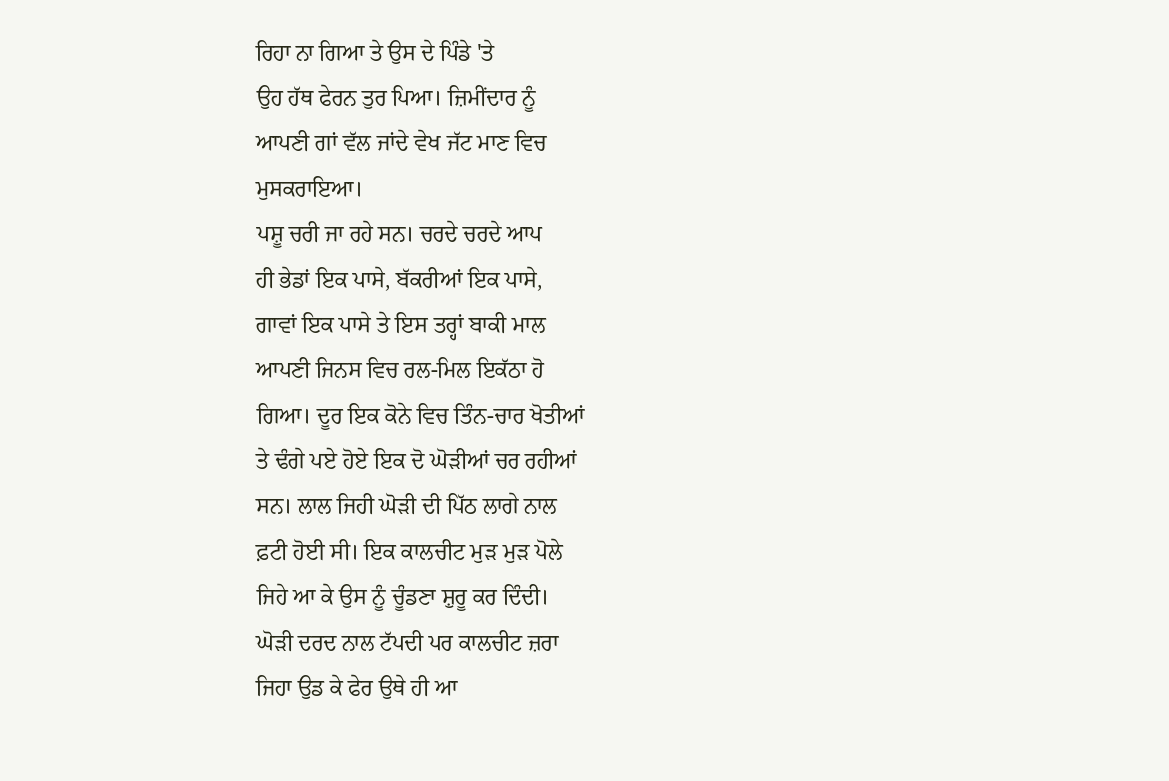ਰਿਹਾ ਨਾ ਗਿਆ ਤੇ ਉਸ ਦੇ ਪਿੰਡੇ 'ਤੇ
ਉਹ ਹੱਥ ਫੇਰਨ ਤੁਰ ਪਿਆ। ਜ਼ਿਮੀਂਦਾਰ ਨੂੰ
ਆਪਣੀ ਗਾਂ ਵੱਲ ਜਾਂਦੇ ਵੇਖ ਜੱਟ ਮਾਣ ਵਿਚ
ਮੁਸਕਰਾਇਆ।
ਪਸ਼ੂ ਚਰੀ ਜਾ ਰਹੇ ਸਨ। ਚਰਦੇ ਚਰਦੇ ਆਪ
ਹੀ ਭੇਡਾਂ ਇਕ ਪਾਸੇ, ਬੱਕਰੀਆਂ ਇਕ ਪਾਸੇ,
ਗਾਵਾਂ ਇਕ ਪਾਸੇ ਤੇ ਇਸ ਤਰ੍ਹਾਂ ਬਾਕੀ ਮਾਲ
ਆਪਣੀ ਜਿਨਸ ਵਿਚ ਰਲ-ਮਿਲ ਇਕੱਠਾ ਹੋ
ਗਿਆ। ਦੂਰ ਇਕ ਕੋਨੇ ਵਿਚ ਤਿੰਨ-ਚਾਰ ਖੋਤੀਆਂ
ਤੇ ਢੰਗੇ ਪਏ ਹੋਏ ਇਕ ਦੋ ਘੋੜੀਆਂ ਚਰ ਰਹੀਆਂ
ਸਨ। ਲਾਲ ਜਿਹੀ ਘੋੜੀ ਦੀ ਪਿੱਠ ਲਾਗੇ ਨਾਲ
ਫ਼ਟੀ ਹੋਈ ਸੀ। ਇਕ ਕਾਲਚੀਟ ਮੁੜ ਮੁੜ ਪੋਲੇ
ਜਿਹੇ ਆ ਕੇ ਉਸ ਨੂੰ ਚੂੰਡਣਾ ਸ਼ੁਰੂ ਕਰ ਦਿੰਦੀ।
ਘੋੜੀ ਦਰਦ ਨਾਲ ਟੱਪਦੀ ਪਰ ਕਾਲਚੀਟ ਜ਼ਰਾ
ਜਿਹਾ ਉਡ ਕੇ ਫੇਰ ਉਥੇ ਹੀ ਆ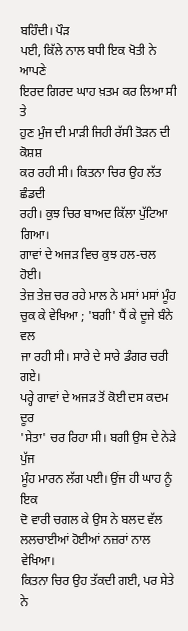ਬਹਿੰਦੀ। ਪੌੜ
ਪਈ, ਕਿੱਲੇ ਨਾਲ ਬਧੀ ਇਕ ਖੋਤੀ ਨੇ ਆਪਣੇ
ਇਰਦ ਗਿਰਦ ਘਾਹ ਖ਼ਤਮ ਕਰ ਲਿਆ ਸੀ ਤੇ
ਹੁਣ ਮੁੰਜ ਦੀ ਮਾੜੀ ਜਿਹੀ ਰੱਸੀ ਤੋੜਨ ਦੀ ਕੋਸ਼ਸ਼
ਕਰ ਰਹੀ ਸੀ। ਕਿਤਨਾ ਚਿਰ ਉਹ ਲੱਤ ਛੰਡਦੀ
ਰਹੀ। ਕੁਝ ਚਿਰ ਬਾਅਦ ਕਿੱਲਾ ਪੁੱਟਿਆ ਗਿਆ।
ਗਾਵਾਂ ਦੇ ਅਜੜ ਵਿਚ ਕੁਝ ਹਲ-ਚਲ ਹੋਈ।
ਤੇਜ਼ ਤੇਜ਼ ਚਰ ਰਹੇ ਮਾਲ ਨੇ ਮਸਾਂ ਮਸਾਂ ਮੂੰਹ
ਚੁਕ ਕੇ ਵੇਖਿਆ ; 'ਬਗੀ' ਧੈਂ ਕੇ ਦੂਜੇ ਬੰਨੇ ਵਲ
ਜਾ ਰਹੀ ਸੀ। ਸਾਰੇ ਦੇ ਸਾਰੇ ਡੰਗਰ ਚਰੀ ਗਏ।
ਪਰ੍ਹੇ ਗਾਵਾਂ ਦੇ ਅਜੜ ਤੋਂ ਕੋਈ ਦਸ ਕਦਮ ਦੂਰ
'ਸੇਤਾ' ਚਰ ਰਿਹਾ ਸੀ। ਬਗੀ ਉਸ ਦੇ ਨੇੜੇ ਪੁੱਜ
ਮੂੰਹ ਮਾਰਨ ਲੱਗ ਪਈ। ਉਂਜ ਹੀ ਘਾਹ ਨੂੰ ਇਕ
ਦੋ ਵਾਰੀ ਚਗਲ ਕੇ ਉਸ ਨੇ ਬਲਦ ਵੱਲ
ਲਲਚਾਈਆਂ ਹੋਈਆਂ ਨਜ਼ਰਾਂ ਨਾਲ ਵੇਖਿਆ।
ਕਿਤਨਾ ਚਿਰ ਉਹ ਤੱਕਦੀ ਗਈ, ਪਰ ਸੇਤੇ ਨੇ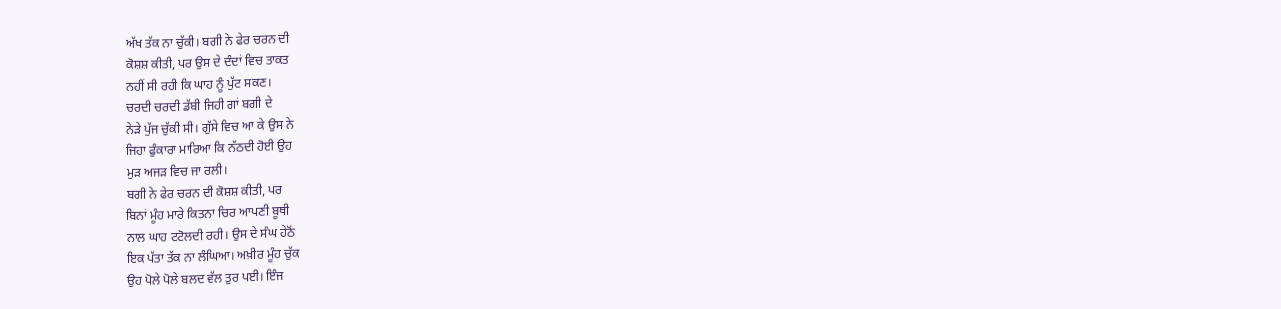ਅੱਖ ਤੱਕ ਨਾ ਚੁੱਕੀ। ਬਗੀ ਨੇ ਫੇਰ ਚਰਨ ਦੀ
ਕੋਸ਼ਸ਼ ਕੀਤੀ, ਪਰ ਉਸ ਦੇ ਦੰਦਾਂ ਵਿਚ ਤਾਕਤ
ਨਹੀਂ ਸੀ ਰਹੀ ਕਿ ਘਾਹ ਨੂੰ ਪੁੱਟ ਸਕਣ।
ਚਰਦੀ ਚਰਦੀ ਡੱਬੀ ਜਿਹੀ ਗਾਂ ਬਗੀ ਦੇ
ਨੇੜੇ ਪੁੱਜ ਚੁੱਕੀ ਸੀ। ਗੁੱਸੇ ਵਿਚ ਆ ਕੇ ਉਸ ਨੇ
ਜਿਹਾ ਫੁੰਕਾਰਾ ਮਾਰਿਆ ਕਿ ਨੱਠਦੀ ਹੋਈ ਉਹ
ਮੁੜ ਅਜੜ ਵਿਚ ਜਾ ਰਲੀ।
ਬਗੀ ਨੇ ਫੇਰ ਚਰਨ ਦੀ ਕੋਸ਼ਸ਼ ਕੀਤੀ, ਪਰ
ਬਿਨਾਂ ਮੂੰਹ ਮਾਰੇ ਕਿਤਨਾ ਚਿਰ ਆਪਣੀ ਬੂਥੀ
ਨਾਲ ਘਾਹ ਟਟੋਲਦੀ ਰਹੀ। ਉਸ ਦੇ ਸੰਘ ਹੇਠੋਂ
ਇਕ ਪੱਤਾ ਤੱਕ ਨਾ ਲੰਘਿਆ। ਅਖ਼ੀਰ ਮੂੰਹ ਚੁੱਕ
ਉਹ ਪੋਲੇ ਪੋਲੇ ਬਲਦ ਵੱਲ ਤੁਰ ਪਈ। ਇੰਜ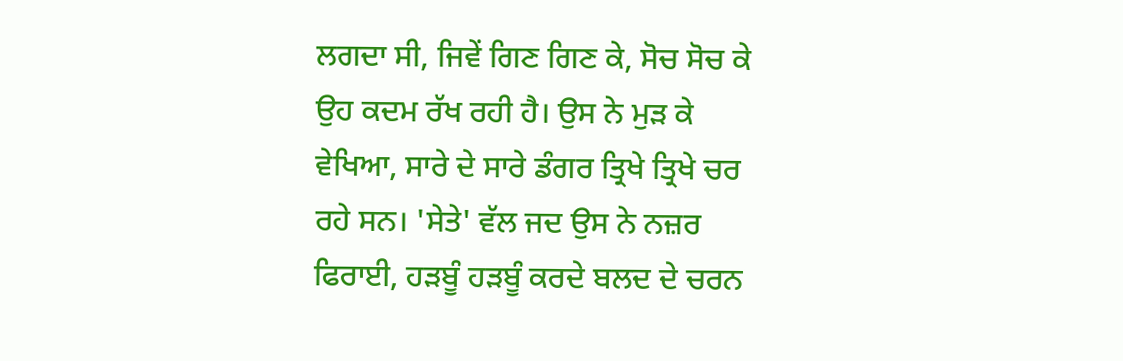ਲਗਦਾ ਸੀ, ਜਿਵੇਂ ਗਿਣ ਗਿਣ ਕੇ, ਸੋਚ ਸੋਚ ਕੇ
ਉਹ ਕਦਮ ਰੱਖ ਰਹੀ ਹੈ। ਉਸ ਨੇ ਮੁੜ ਕੇ
ਵੇਖਿਆ, ਸਾਰੇ ਦੇ ਸਾਰੇ ਡੰਗਰ ਤ੍ਰਿਖੇ ਤ੍ਰਿਖੇ ਚਰ
ਰਹੇ ਸਨ। 'ਸੇਤੇ' ਵੱਲ ਜਦ ਉਸ ਨੇ ਨਜ਼ਰ
ਫਿਰਾਈ, ਹੜਬੂੰ ਹੜਬੂੰ ਕਰਦੇ ਬਲਦ ਦੇ ਚਰਨ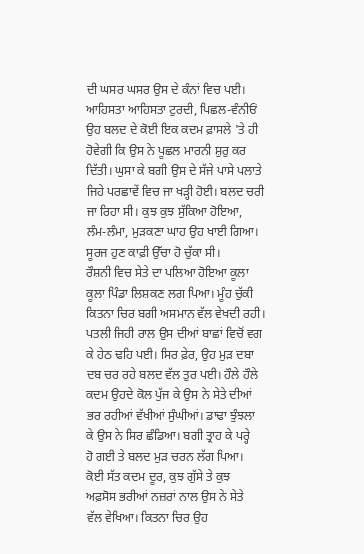ਦੀ ਘਸਰ ਘਸਰ ਉਸ ਦੇ ਕੰਨਾਂ ਵਿਚ ਪਈ।
ਆਹਿਸਤਾ ਆਹਿਸਤਾ ਟੁਰਦੀ, ਪਿਛਲ-ਵੰਨੀਓਂ
ਉਹ ਬਲਦ ਦੇ ਕੋਈ ਇਕ ਕਦਮ ਫ਼ਾਸਲੇ 'ਤੇ ਹੀ
ਹੋਵੇਗੀ ਕਿ ਉਸ ਨੇ ਪੂਛਲ ਮਾਰਨੀ ਸ਼ੁਰੁ ਕਰ
ਦਿੱਤੀ। ਘੁਸਾ ਕੇ ਬਗੀ ਉਸ ਦੇ ਸੱਜੇ ਪਾਸੇ ਪਲਾਤੇ
ਜਿਹੇ ਪਰਛਾਵੇਂ ਵਿਚ ਜਾ ਖੜ੍ਹੀ ਹੋਈ। ਬਲਦ ਚਰੀ
ਜਾ ਰਿਹਾ ਸੀ। ਕੁਝ ਕੁਝ ਸੁੱਕਿਆ ਹੋਇਆ,
ਲੰਮ-ਲੰਮਾ, ਮੁੜਕਣਾ ਘਾਹ ਉਹ ਖਾਈ ਗਿਆ।
ਸੂਰਜ ਹੁਣ ਕਾਫ਼ੀ ਉੱਚਾ ਹੋ ਚੁੱਕਾ ਸੀ।
ਰੌਸ਼ਨੀ ਵਿਚ ਸੇਤੇ ਦਾ ਪਲਿਆ ਹੋਇਆ ਕੂਲਾ
ਕੂਲਾ ਪਿੰਡਾ ਲਿਸ਼ਕਣ ਲਗ ਪਿਆ। ਮੂੰਹ ਚੁੱਕੀ
ਕਿਤਨਾ ਚਿਰ ਬਗੀ ਅਸਮਾਨ ਵੱਲ ਵੇਖਦੀ ਰਹੀ।
ਪਤਲੀ ਜਿਹੀ ਰਾਲ ਉਸ ਦੀਆਂ ਬਾਛਾਂ ਵਿਚੋਂ ਵਗ
ਕੇ ਹੇਠ ਢਹਿ ਪਈ। ਸਿਰ ਫ਼ੇਰ, ਉਹ ਮੁੜ ਦਬਾ
ਦਬ ਚਰ ਰਹੇ ਬਲਦ ਵੱਲ ਤੁਰ ਪਈ। ਹੌਲੇ ਹੌਲੇ
ਕਦਮ ਉਹਦੇ ਕੋਲ ਪੁੱਜ ਕੇ ਉਸ ਨੇ ਸੇਤੇ ਦੀਆਂ
ਭਰ ਰਹੀਆਂ ਵੱਖੀਆਂ ਸੁੰਘੀਆਂ। ਡਾਢਾ ਝੁੰਝਲਾ
ਕੇ ਉਸ ਨੇ ਸਿਰ ਛੰਡਿਆ। ਬਗੀ ਤ੍ਰਾਹ ਕੇ ਪਰ੍ਹੇ
ਹੋ ਗਈ ਤੇ ਬਲਦ ਮੁੜ ਚਰਨ ਲੱਗ ਪਿਆ।
ਕੋਈ ਸੱਤ ਕਦਮ ਦੂਰ, ਕੁਝ ਗੁੱਸੇ ਤੇ ਕੁਝ
ਅਫ਼ਸੋਸ ਭਰੀਆਂ ਨਜ਼ਰਾਂ ਨਾਲ ਉਸ ਨੇ ਸੇਤੇ
ਵੱਲ ਵੇਖਿਆ। ਕਿਤਨਾ ਚਿਰ ਉਹ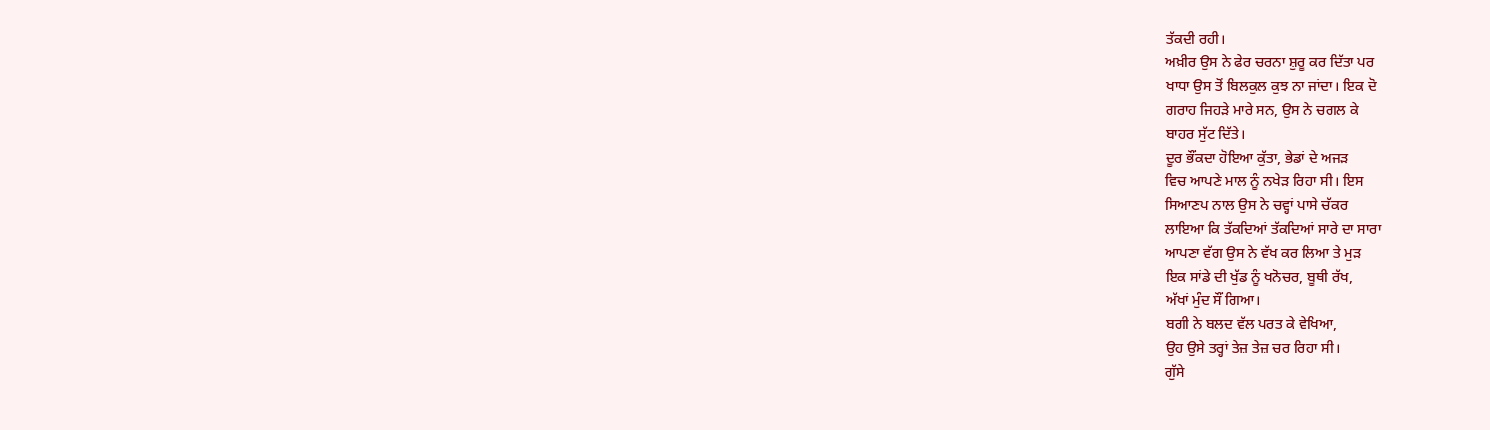ਤੱਕਦੀ ਰਹੀ।
ਅਖ਼ੀਰ ਉਸ ਨੇ ਫੇਰ ਚਰਨਾ ਸ਼ੁਰੂ ਕਰ ਦਿੱਤਾ ਪਰ
ਖਾਧਾ ਉਸ ਤੋਂ ਬਿਲਕੁਲ ਕੁਝ ਨਾ ਜਾਂਦਾ। ਇਕ ਦੋ
ਗਰਾਹ ਜਿਹੜੇ ਮਾਰੇ ਸਨ, ਉਸ ਨੇ ਚਗਲ ਕੇ
ਬਾਹਰ ਸੁੱਟ ਦਿੱਤੇ।
ਦੂਰ ਭੌਂਕਦਾ ਹੋਇਆ ਕੁੱਤਾ, ਭੇਡਾਂ ਦੇ ਅਜੜ
ਵਿਚ ਆਪਣੇ ਮਾਲ ਨੂੰ ਨਖੇੜ ਰਿਹਾ ਸੀ। ਇਸ
ਸਿਆਣਪ ਨਾਲ ਉਸ ਨੇ ਚਵ੍ਹਾਂ ਪਾਸੇ ਚੱਕਰ
ਲਾਇਆ ਕਿ ਤੱਕਦਿਆਂ ਤੱਕਦਿਆਂ ਸਾਰੇ ਦਾ ਸਾਰਾ
ਆਪਣਾ ਵੱਗ ਉਸ ਨੇ ਵੱਖ ਕਰ ਲਿਆ ਤੇ ਮੁੜ
ਇਕ ਸਾਂਡੇ ਦੀ ਖੁੱਡ ਨੂੰ ਖਨੋਚਰ, ਬੂਥੀ ਰੱਖ,
ਅੱਖਾਂ ਮੁੰਦ ਸੌਂ ਗਿਆ।
ਬਗੀ ਨੇ ਬਲਦ ਵੱਲ ਪਰਤ ਕੇ ਵੇਖਿਆ,
ਉਹ ਉਸੇ ਤਰ੍ਹਾਂ ਤੇਜ਼ ਤੇਜ਼ ਚਰ ਰਿਹਾ ਸੀ।
ਗੁੱਸੇ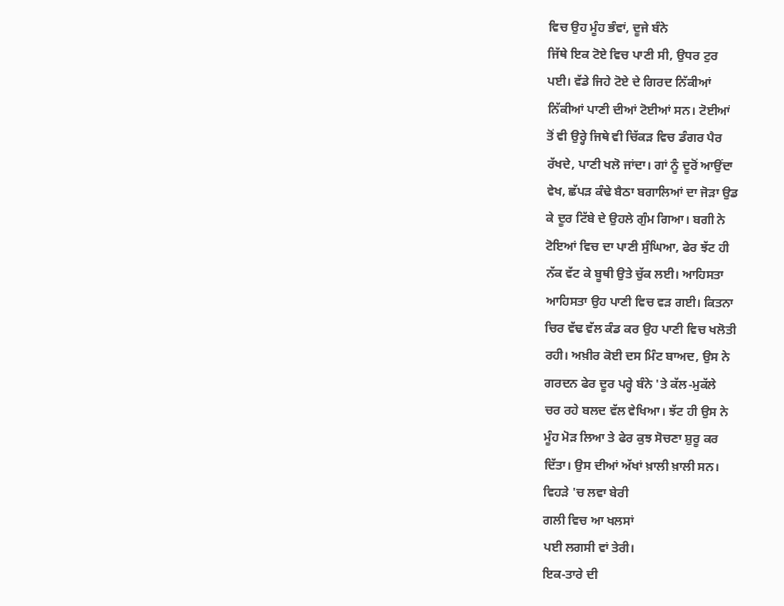ਵਿਚ ਉਹ ਮੂੰਹ ਭੰਵਾਂ, ਦੂਜੇ ਬੰਨੇ
ਜਿੱਥੇ ਇਕ ਟੋਏ ਵਿਚ ਪਾਣੀ ਸੀ, ਉਧਰ ਟੁਰ
ਪਈ। ਵੱਡੇ ਜਿਹੇ ਟੋਏ ਦੇ ਗਿਰਦ ਨਿੱਕੀਆਂ
ਨਿੱਕੀਆਂ ਪਾਣੀ ਦੀਆਂ ਟੋਈਆਂ ਸਨ। ਟੋਈਆਂ
ਤੋਂ ਵੀ ਉਰ੍ਹੇ ਜਿਥੇ ਵੀ ਚਿੱਕੜ ਵਿਚ ਡੰਗਰ ਪੈਰ
ਰੱਖਦੇ, ਪਾਣੀ ਖਲੋ ਜਾਂਦਾ। ਗਾਂ ਨੂੰ ਦੂਰੋਂ ਆਉਂਦਾ
ਵੇਖ, ਛੱਪੜ ਕੰਢੇ ਬੈਠਾ ਬਗਾਲਿਆਂ ਦਾ ਜੋੜਾ ਉਡ
ਕੇ ਦੂਰ ਟਿੱਬੇ ਦੇ ਉਹਲੇ ਗੁੰਮ ਗਿਆ। ਬਗੀ ਨੇ
ਟੋਇਆਂ ਵਿਚ ਦਾ ਪਾਣੀ ਸੁੰਘਿਆ, ਫੇਰ ਝੱਟ ਹੀ
ਨੱਕ ਵੱਟ ਕੇ ਬੂਥੀ ਉਤੇ ਚੁੱਕ ਲਈ। ਆਹਿਸਤਾ
ਆਹਿਸਤਾ ਉਹ ਪਾਣੀ ਵਿਚ ਵੜ ਗਈ। ਕਿਤਨਾ
ਚਿਰ ਵੱਢ ਵੱਲ ਕੰਡ ਕਰ ਉਹ ਪਾਣੀ ਵਿਚ ਖਲੋਤੀ
ਰਹੀ। ਅਖ਼ੀਰ ਕੋਈ ਦਸ ਮਿੰਟ ਬਾਅਦ, ਉਸ ਨੇ
ਗਰਦਨ ਫੇਰ ਦੂਰ ਪਰ੍ਹੇ ਬੰਨੇ 'ਤੇ ਕੱਲ-ਮੁਕੱਲੇ
ਚਰ ਰਹੇ ਬਲਦ ਵੱਲ ਵੇਖਿਆ। ਝੱਟ ਹੀ ਉਸ ਨੇ
ਮੂੰਹ ਮੋੜ ਲਿਆ ਤੇ ਫੇਰ ਕੁਝ ਸੋਚਣਾ ਸ਼ੁਰੂ ਕਰ
ਦਿੱਤਾ। ਉਸ ਦੀਆਂ ਅੱਖਾਂ ਖ਼ਾਲੀ ਖ਼ਾਲੀ ਸਨ।
ਵਿਹੜੇ 'ਚ ਲਵਾ ਬੇਰੀ
ਗਲੀ ਵਿਚ ਆ ਖਲਸਾਂ
ਪਈ ਲਗਸੀ ਵਾਂ ਤੇਰੀ।
ਇਕ-ਤਾਰੇ ਦੀ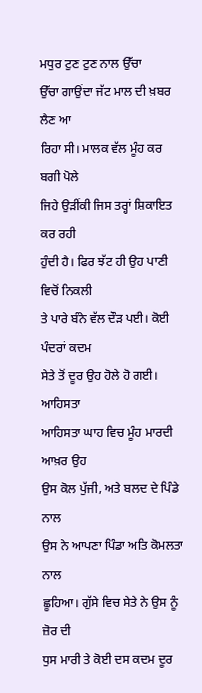ਮਧੁਰ ਟੁਣ ਟੁਣ ਨਾਲ ਉੱਚਾ
ਉੱਚਾ ਗਾਉਂਦਾ ਜੱਟ ਮਾਲ ਦੀ ਖ਼ਬਰ ਲੈਣ ਆ
ਰਿਹਾ ਸੀ। ਮਾਲਕ ਵੱਲ ਮੂੰਹ ਕਰ ਬਗੀ ਪੋਲੇ
ਜਿਹੇ ਉੜੀਂਕੀ ਜਿਸ ਤਰ੍ਹਾਂ ਸ਼ਿਕਾਇਤ ਕਰ ਰਹੀ
ਹੁੰਦੀ ਹੈ। ਫਿਰ ਝੱਟ ਹੀ ਉਹ ਪਾਣੀ ਵਿਚੋਂ ਨਿਕਲੀ
ਤੇ ਪਾਰੇ ਬੰਨੇ ਵੱਲ ਦੌੜ ਪਈ। ਕੋਈ ਪੰਦਰਾਂ ਕਦਮ
ਸੇਤੇ ਤੋਂ ਦੂਰ ਉਹ ਹੋਲੇ ਹੋ ਗਈ। ਆਹਿਸਤਾ
ਆਹਿਸਤਾ ਘਾਹ ਵਿਚ ਮੂੰਹ ਮਾਰਦੀ ਆਖ਼ਰ ਉਹ
ਉਸ ਕੋਲ ਪੁੱਜੀ, ਅਤੇ ਬਲਦ ਦੇ ਪਿੰਡੇ ਨਾਲ
ਉਸ ਨੇ ਆਪਣਾ ਪਿੰਡਾ ਅਤਿ ਕੋਮਲਤਾ ਨਾਲ
ਛੂਹਿਆ। ਗੁੱਸੇ ਵਿਚ ਸੇਤੇ ਨੇ ਉਸ ਨੂੰ ਜ਼ੋਰ ਦੀ
ਧੁਸ ਮਾਰੀ ਤੇ ਕੋਈ ਦਸ ਕਦਮ ਦੂਰ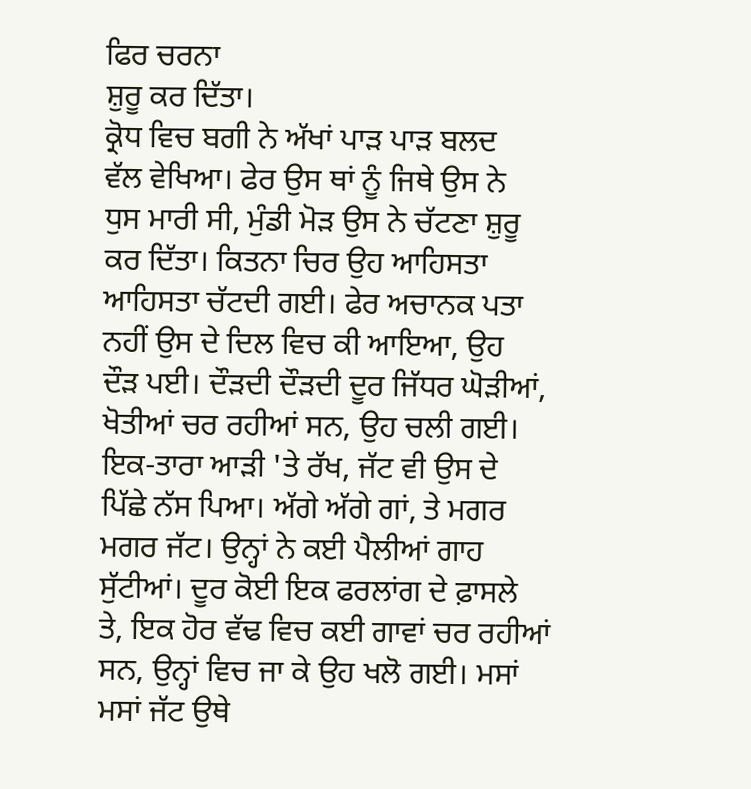ਫਿਰ ਚਰਨਾ
ਸ਼ੁਰੂ ਕਰ ਦਿੱਤਾ।
ਕ੍ਰੋਧ ਵਿਚ ਬਗੀ ਨੇ ਅੱਖਾਂ ਪਾੜ ਪਾੜ ਬਲਦ
ਵੱਲ ਵੇਖਿਆ। ਫੇਰ ਉਸ ਥਾਂ ਨੂੰ ਜਿਥੇ ਉਸ ਨੇ
ਧੁਸ ਮਾਰੀ ਸੀ, ਮੁੰਡੀ ਮੋੜ ਉਸ ਨੇ ਚੱਟਣਾ ਸ਼ੁਰੂ
ਕਰ ਦਿੱਤਾ। ਕਿਤਨਾ ਚਿਰ ਉਹ ਆਹਿਸਤਾ
ਆਹਿਸਤਾ ਚੱਟਦੀ ਗਈ। ਫੇਰ ਅਚਾਨਕ ਪਤਾ
ਨਹੀਂ ਉਸ ਦੇ ਦਿਲ ਵਿਚ ਕੀ ਆਇਆ, ਉਹ
ਦੌੜ ਪਈ। ਦੌੜਦੀ ਦੌੜਦੀ ਦੂਰ ਜਿੱਧਰ ਘੋੜੀਆਂ,
ਖੋਤੀਆਂ ਚਰ ਰਹੀਆਂ ਸਨ, ਉਹ ਚਲੀ ਗਈ।
ਇਕ-ਤਾਰਾ ਆੜੀ 'ਤੇ ਰੱਖ, ਜੱਟ ਵੀ ਉਸ ਦੇ
ਪਿੱਛੇ ਨੱਸ ਪਿਆ। ਅੱਗੇ ਅੱਗੇ ਗਾਂ, ਤੇ ਮਗਰ
ਮਗਰ ਜੱਟ। ਉਨ੍ਹਾਂ ਨੇ ਕਈ ਪੈਲੀਆਂ ਗਾਹ
ਸੁੱਟੀਆਂ। ਦੂਰ ਕੋਈ ਇਕ ਫਰਲਾਂਗ ਦੇ ਫ਼ਾਸਲੇ
ਤੇ, ਇਕ ਹੋਰ ਵੱਢ ਵਿਚ ਕਈ ਗਾਵਾਂ ਚਰ ਰਹੀਆਂ
ਸਨ, ਉਨ੍ਹਾਂ ਵਿਚ ਜਾ ਕੇ ਉਹ ਖਲੋ ਗਈ। ਮਸਾਂ
ਮਸਾਂ ਜੱਟ ਉਥੇ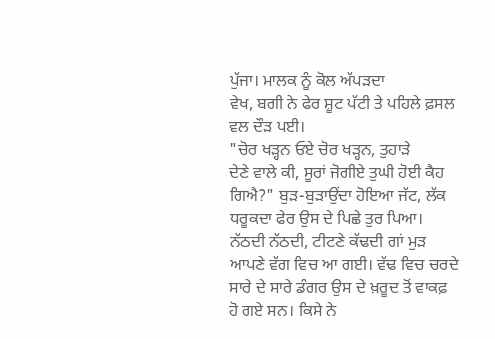ਪੁੱਜਾ। ਮਾਲਕ ਨੂੰ ਕੋਲ ਅੱਪੜਦਾ
ਵੇਖ, ਬਗੀ ਨੇ ਫੇਰ ਸ਼ੂਟ ਪੱਟੀ ਤੇ ਪਹਿਲੇ ਫ਼ਸਲ
ਵਲ ਦੌੜ ਪਈ।
"ਚੋਰ ਖੜ੍ਹਨ ਓਏ ਚੋਰ ਖੜ੍ਹਨ, ਤੁਹਾੜੇ
ਦੇਣੇ ਵਾਲੇ ਕੀ, ਸੂਰਾਂ ਜੋਗੀਏ ਤੁਘੀ ਹੋਈ ਕੈਹ
ਗਿਐ?" ਬੁੜ-ਬੁੜਾਉਂਦਾ ਹੋਇਆ ਜੱਟ, ਲੱਕ
ਧਰੂਕਦਾ ਫੇਰ ਉਸ ਦੇ ਪਿਛੇ ਤੁਰ ਪਿਆ।
ਨੱਠਦੀ ਨੱਠਦੀ, ਟੀਟਣੇ ਕੱਢਦੀ ਗਾਂ ਮੁੜ
ਆਪਣੇ ਵੱਗ ਵਿਚ ਆ ਗਈ। ਵੱਢ ਵਿਚ ਚਰਦੇ
ਸਾਰੇ ਦੇ ਸਾਰੇ ਡੰਗਰ ਉਸ ਦੇ ਖ਼ਰੂਦ ਤੋਂ ਵਾਕਫ਼
ਹੋ ਗਏ ਸਨ। ਕਿਸੇ ਨੇ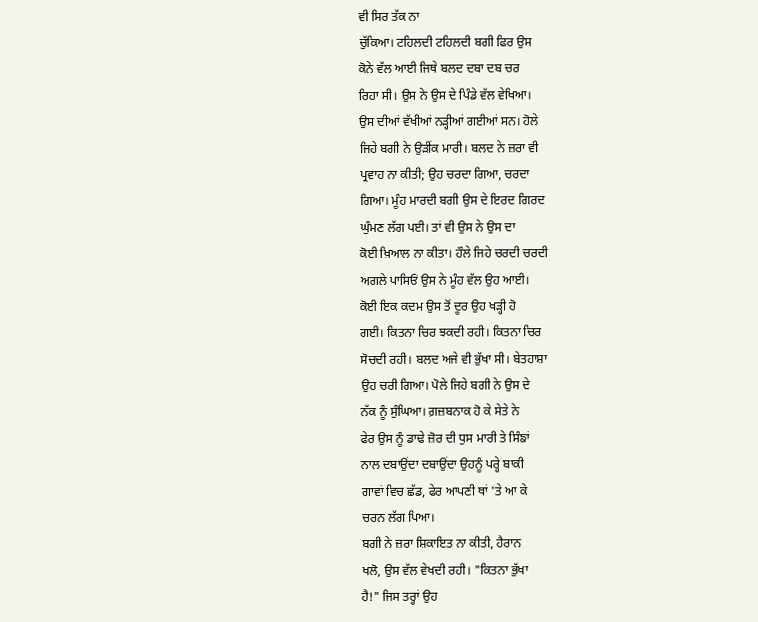ਵੀ ਸਿਰ ਤੱਕ ਨਾ
ਚੁੱਕਿਆ। ਟਹਿਲਦੀ ਟਹਿਲਦੀ ਬਗੀ ਫਿਰ ਉਸ
ਕੋਨੇ ਵੱਲ ਆਈ ਜਿਥੇ ਬਲਦ ਦਬਾ ਦਬ ਚਰ
ਰਿਹਾ ਸੀ। ਉਸ ਨੇ ਉਸ ਦੇ ਪਿੰਡੇ ਵੱਲ ਵੇਖਿਆ।
ਉਸ ਦੀਆਂ ਵੱਖੀਆਂ ਨੜ੍ਹੀਆਂ ਗਈਆਂ ਸਨ। ਹੋਲੇ
ਜਿਹੇ ਬਗੀ ਨੇ ਉੜੀਂਕ ਮਾਰੀ। ਬਲਦ ਨੇ ਜ਼ਰਾ ਵੀ
ਪ੍ਰਵਾਹ ਨਾ ਕੀਤੀ; ਉਹ ਚਰਦਾ ਗਿਆ, ਚਰਦਾ
ਗਿਆ। ਮੂੰਹ ਮਾਰਦੀ ਬਗੀ ਉਸ ਦੇ ਇਰਦ ਗਿਰਦ
ਘੁੰਮਣ ਲੱਗ ਪਈ। ਤਾਂ ਵੀ ਉਸ ਨੇ ਉਸ ਦਾ
ਕੋਈ ਖ਼ਿਆਲ ਨਾ ਕੀਤਾ। ਹੌਲੇ ਜਿਹੇ ਚਰਦੀ ਚਰਦੀ
ਅਗਲੇ ਪਾਸਿਓਂ ਉਸ ਨੇ ਮੂੰਹ ਵੱਲ ਉਹ ਆਈ।
ਕੋਈ ਇਕ ਕਦਮ ਉਸ ਤੋਂ ਦੂਰ ਉਹ ਖੜ੍ਹੀ ਹੋ
ਗਈ। ਕਿਤਨਾ ਚਿਰ ਝਕਦੀ ਰਹੀ। ਕਿਤਨਾ ਚਿਰ
ਸੋਚਦੀ ਰਹੀ। ਬਲਦ ਅਜੇ ਵੀ ਭੁੱਖਾ ਸੀ। ਬੇਤਹਾਸ਼ਾ
ਉਹ ਚਰੀ ਗਿਆ। ਪੋਲੇ ਜਿਹੇ ਬਗੀ ਨੇ ਉਸ ਦੇ
ਨੱਕ ਨੂੰ ਸੁੰਘਿਆ। ਗ਼ਜ਼ਬਨਾਕ ਹੋ ਕੇ ਸੇਤੇ ਨੇ
ਫੇਰ ਉਸ ਨੂੰ ਡਾਢੇ ਜ਼ੋਰ ਦੀ ਧੁਸ ਮਾਰੀ ਤੇ ਸਿੰਙਾਂ
ਨਾਲ ਦਬਾਉਂਦਾ ਦਬਾਉਂਦਾ ਉਹਨੂੰ ਪਰ੍ਹੇ ਬਾਕੀ
ਗਾਵਾਂ ਵਿਚ ਛੱਡ, ਫੇਰ ਆਪਣੀ ਥਾਂ 'ਤੇ ਆ ਕੇ
ਚਰਨ ਲੱਗ ਪਿਆ।
ਬਗੀ ਨੇ ਜ਼ਰਾ ਸ਼ਿਕਾਇਤ ਨਾ ਕੀਤੀ, ਹੈਰਾਨ
ਖਲੋ, ਉਸ ਵੱਲ ਵੇਖਦੀ ਰਹੀ। "ਕਿਤਨਾ ਭੁੱਖਾ
ਹੈ!" ਜਿਸ ਤਰ੍ਹਾਂ ਉਹ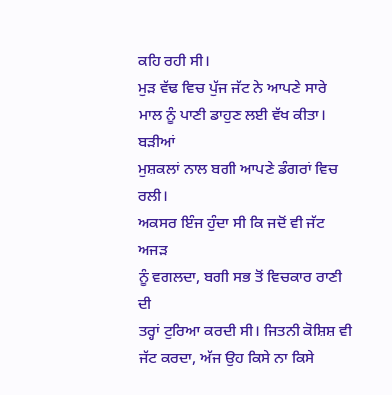ਕਹਿ ਰਹੀ ਸੀ।
ਮੁੜ ਵੱਢ ਵਿਚ ਪੁੱਜ ਜੱਟ ਨੇ ਆਪਣੇ ਸਾਰੇ
ਮਾਲ ਨੂੰ ਪਾਣੀ ਡਾਹੁਣ ਲਈ ਵੱਖ ਕੀਤਾ। ਬੜੀਆਂ
ਮੁਸ਼ਕਲਾਂ ਨਾਲ ਬਗੀ ਆਪਣੇ ਡੰਗਰਾਂ ਵਿਚ ਰਲੀ।
ਅਕਸਰ ਇੰਜ ਹੁੰਦਾ ਸੀ ਕਿ ਜਦੋਂ ਵੀ ਜੱਟ ਅਜੜ
ਨੂੰ ਵਗਲਦਾ, ਬਗੀ ਸਭ ਤੋਂ ਵਿਚਕਾਰ ਰਾਣੀ ਦੀ
ਤਰ੍ਹਾਂ ਟੁਰਿਆ ਕਰਦੀ ਸੀ। ਜਿਤਨੀ ਕੋਸ਼ਿਸ਼ ਵੀ
ਜੱਟ ਕਰਦਾ, ਅੱਜ ਉਹ ਕਿਸੇ ਨਾ ਕਿਸੇ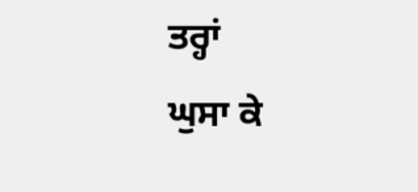ਤਰ੍ਹਾਂ
ਘੁਸਾ ਕੇ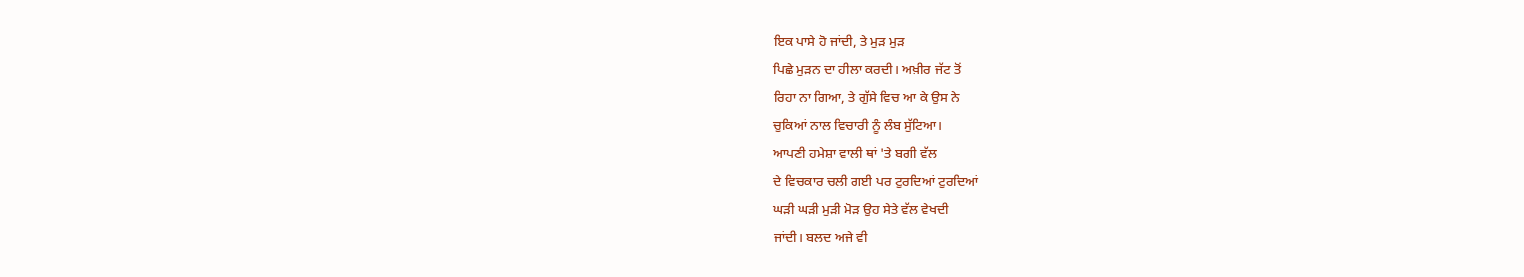ਇਕ ਪਾਸੇ ਹੋ ਜਾਂਦੀ, ਤੇ ਮੁੜ ਮੁੜ
ਪਿਛੇ ਮੁੜਨ ਦਾ ਹੀਲਾ ਕਰਦੀ। ਅਖ਼ੀਰ ਜੱਟ ਤੋਂ
ਰਿਹਾ ਨਾ ਗਿਆ, ਤੇ ਗੁੱਸੇ ਵਿਚ ਆ ਕੇ ਉਸ ਨੇ
ਚੁਕਿਆਂ ਨਾਲ ਵਿਚਾਰੀ ਨੂੰ ਲੰਬ ਸੁੱਟਿਆ।
ਆਪਣੀ ਹਮੇਸ਼ਾ ਵਾਲੀ ਥਾਂ 'ਤੇ ਬਗੀ ਵੱਲ
ਦੇ ਵਿਚਕਾਰ ਚਲੀ ਗਈ ਪਰ ਟੁਰਦਿਆਂ ਟੁਰਦਿਆਂ
ਘੜੀ ਘੜੀ ਮੁੜੀ ਮੋੜ ਉਹ ਸੇਤੇ ਵੱਲ ਵੇਖਦੀ
ਜਾਂਦੀ। ਬਲਦ ਅਜੇ ਵੀ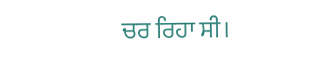ਚਰ ਰਿਹਾ ਸੀ।